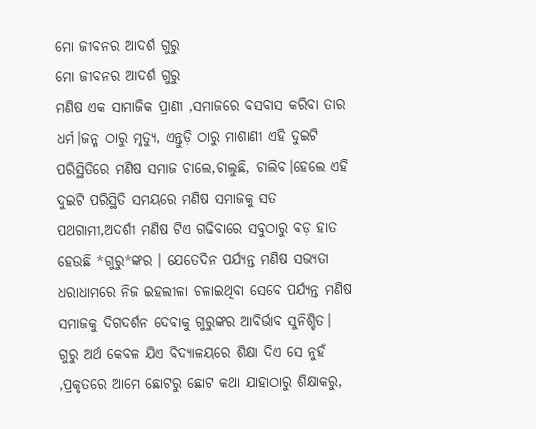ମୋ ଜୀବନର ଆଦର୍ଶ ଗୁରୁ
ମୋ ଜୀବନର ଆଦର୍ଶ ଗୁରୁ
ମଣିଷ ଏକ ସାମାଜିକ ପ୍ରାଣୀ ,ସମାଜରେ ବସବାସ କରିବା ତାର ଧର୍ମ।ଜନ୍ମ ଠାରୁ ମୃତ୍ୟୁ, ଏନ୍ତୁଡ଼ି ଠାରୁ ମାଶାଣୀ ଏହି ଦୁଇଟି ପରିସ୍ଥିତିରେ ମଣିଷ ସମାଜ ଚାଲେ,ଚାଲୁଛି, ଚାଲିବ।ହେଲେ ଏହି ଦୁଇଟି ପରିସ୍ଥିତି ସମୟରେ ମଣିଷ ସମାଜକୁ ସତ ପଥଗାମୀ,ଅଦର୍ଶୀ ମଣିଷ ଟିଏ ଗଢିବାରେ ସବୁଠାରୁ ବଡ଼ ହାତ ହେଉଛି *ଗୁରୁ*ଙ୍କର । ଯେତେଦିନ ପର୍ଯ୍ୟନ୍ତ ମଣିଷ ସଭ୍ୟତା ଧରାଧାମରେ ନିଜ ଇହଲୀଳା ଚଳାଇଥିବା ସେବେ ପର୍ଯ୍ୟନ୍ତ ମଣିଷ ସମାଜକୁ ଦିଗଦର୍ଶନ ଦେବାକୁ ଗୁରୁଙ୍କର ଆବିର୍ଭାବ ସୁନିଶ୍ଚିତ।
ଗୁରୁ ଅର୍ଥ କେବଳ ଯିଏ ବିଦ୍ୟାଳୟରେ ଶିକ୍ଷା ଦିଏ ସେ ନୁହଁ ,ପ୍ରକୃତରେ ଆମେ ଛୋଟରୁ ଛୋଟ କଥା ଯାହାଠାରୁ ଶିକ୍ଷାକରୁ,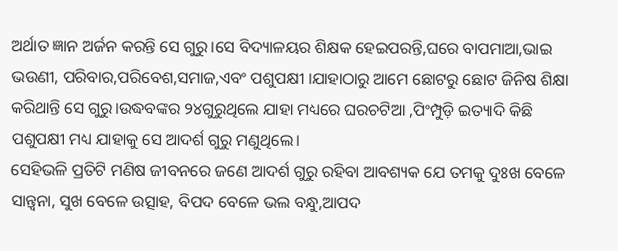ଅର୍ଥାତ ଜ୍ଞାନ ଅର୍ଜନ କରନ୍ତି ସେ ଗୁରୁ।ସେ ବିଦ୍ୟାଳୟର ଶିକ୍ଷକ ହେଇପରନ୍ତି,ଘରେ ବାପମାଆ,ଭାଇ ଭଉଣୀ, ପରିବାର,ପରିବେଶ,ସମାଜ,ଏବଂ ପଶୁପକ୍ଷୀ ।ଯାହାଠାରୁ ଆମେ ଛୋଟରୁ ଛୋଟ ଜିନିଷ ଶିକ୍ଷା କରିଥାନ୍ତି ସେ ଗୁରୁ।ଉଦ୍ଧବଙ୍କର ୨୪ଗୁରୁଥିଲେ ଯାହା ମଧ୍ୟରେ ଘରଚଟିଆ ,ପିଂମ୍ପୁଡ଼ି ଇତ୍ୟାଦି କିଛି ପଶୁପକ୍ଷୀ ମଧ୍ୟ ଯାହାକୁ ସେ ଆଦର୍ଶ ଗୁରୁ ମଣୁଥିଲେ।
ସେହିଭଳି ପ୍ରତିଟି ମଣିଷ ଜୀବନରେ ଜଣେ ଆଦର୍ଶ ଗୁରୁ ରହିବା ଆବଶ୍ୟକ ଯେ ତମକୁ ଦୁଃଖ ବେଳେ ସାନ୍ତ୍ବନା, ସୁଖ ବେଳେ ଉତ୍ସାହ, ବିପଦ ବେଳେ ଭଲ ବନ୍ଧୁ,ଆପଦ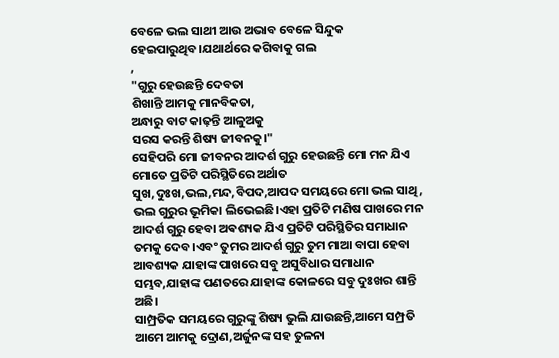ବେଳେ ଭଲ ସାଥୀ ଆଉ ଅଭାବ ବେଳେ ସିନ୍ଦୁକ ହେଇପାରୁଥିବ।ଯଥାର୍ଥରେ କଗିବାକୁ ଗଲ
,
"ଗୁରୁ ହେଉଛନ୍ତି ଦେବତା
ଶିଖାନ୍ତି ଆମକୁ ମାନବିକତା,
ଅନ୍ଧାରୁ ବାଟ କାଢ଼ନ୍ତି ଆଳୁଅକୁ
ସରସ କରନ୍ତି ଶିଷ୍ୟ ଜୀବନକୁ।"
ସେହିପରି ମୋ ଜୀବନର ଆଦର୍ଶ ଗୁରୁ ହେଉଛନ୍ତି ମୋ ମନ ଯିଏ ମୋତେ ପ୍ରତିଟି ପରିସ୍ଥିତିରେ ଅର୍ଥାତ ସୁଖ,ଦୁଃଖ,ଭଲ,ମନ୍ଦ,ବିପଦ,ଆପଦ ସମୟରେ ମୋ ଭଲ ସାଥି, ଭଲ ଗୁରୁର ଭୂମିକା ଲିଭେଇଛି।ଏହା ପ୍ରତିଟି ମଣିଷ ପାଖରେ ମନ ଆଦର୍ଶ ଗୁରୁ ହେବା ଅଵଶ୍ୟକ ଯିଏ ପ୍ରତିଟି ପରିସ୍ଥିତିର ସମାଧାନ ତମକୁ ଦେବ।ଏବଂ ତୁମର ଆଦର୍ଶ ଗୁରୁ ତୁମ ମାଆ ବାପା ହେବା ଆବଶ୍ୟକ ଯାହାଙ୍କ ପାଖରେ ସବୁ ଅସୁବିଧାର ସମାଧାନ ସମ୍ଭବ,ଯାହାଙ୍କ ପଣତରେ ଯାହାଙ୍କ କୋଳରେ ସବୁ ଦୁଃଖର ଶାନ୍ତି ଅଛି।
ସାମ୍ପ୍ରତିକ ସମୟରେ ଗୁରୁଙ୍କୁ ଶିଷ୍ୟ ଭୁଲି ଯାଉଛନ୍ତି,ଆମେ ସମ୍ପ୍ରତି ଆମେ ଆମକୁ ଦ୍ରୋଣ,ଅର୍ଜୁନଙ୍କ ସହ ତୁଳନା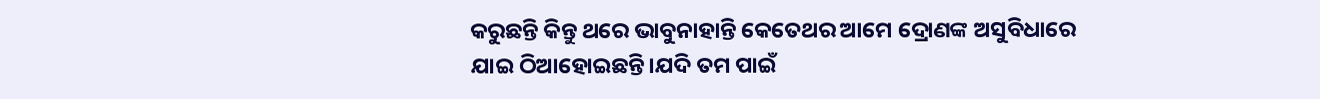କରୁଛନ୍ତି କିନ୍ତୁ ଥରେ ଭାବୁନାହାନ୍ତି କେତେଥର ଆମେ ଦ୍ରୋଣଙ୍କ ଅସୁବିଧାରେ ଯାଇ ଠିଆହୋଇଛନ୍ତି।ଯଦି ତମ ପାଇଁ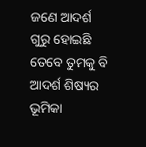ଜଣେ ଆଦର୍ଶ ଗୁରୁ ହୋଇଛି ତେବେ ତୁମକୁ ବି ଆଦର୍ଶ ଶିଷ୍ୟର ଭୂମିକା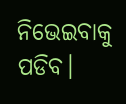ନିଭେଇବାକୁ ପଡିବ।